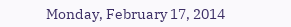Monday, February 17, 2014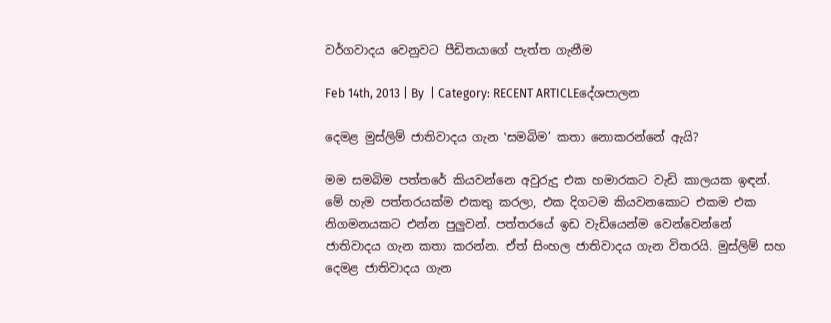වර්ගවාදය වෙනුවට පීඩිතයාගේ පැත්ත ගැනීම

Feb 14th, 2013 | By  | Category: RECENT ARTICLEදේශපාලන

දෙමළ මුස්ලිම් ජාතිවාදය ගැන ‛සමබිම’ කතා නොකරන්නේ ඇයි?

මම සමබිම පත්තරේ කියවන්නෙ අවුරුදු එක හමාරකට වැඩි කාලයක ඉඳන්. මේ හැම පත්තරයක්ම එකතු කරලා, එක දිගටම කියවනකොට එකම එක නිගමනයකට එන්න පුලුවන්. පත්තරයේ ඉඩ වැඩියෙන්ම වෙන්වෙන්නේ ජාතිවාදය ගැන කතා කරන්න. ඒත් සිංහල ජාතිවාදය ගැන විතරයි. මුස්ලිම් සහ දෙමළ ජාතිවාදය ගැන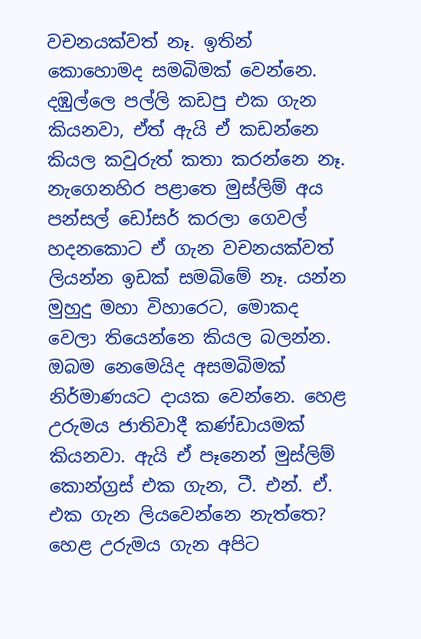වචනයක්වත් නෑ. ඉතින් කොහොමද සමබිමක් වෙන්නෙ. දඹුල්ලෙ පල්ලි කඩපු එක ගැන කියනවා, ඒත් ඇයි ඒ කඩන්නෙ කියල කවුරුත් කතා කරන්නෙ නෑ. නැගෙනහිර පළාතෙ මුස්ලිම් අය පන්සල් ඩෝසර් කරලා ගෙවල් හදනකොට ඒ ගැන වචනයක්වත් ලියන්න ඉඩක් සමබිමේ නෑ. යන්න මුහුදු මහා විහාරෙට, මොකද වෙලා තියෙන්නෙ කියල බලන්න. ඔබම නෙමෙයිද අසමබිමක් නිර්මාණයට දායක වෙන්නෙ. හෙළ උරුමය ජාතිවාදී කණ්ඩායමක් කියනවා. ඇයි ඒ පෑනෙන් මුස්ලිම් කොන්ග්‍රස් එක ගැන, ටී. එන්. ඒ. එක ගැන ලියවෙන්නෙ නැත්තෙ? හෙළ උරුමය ගැන අපිට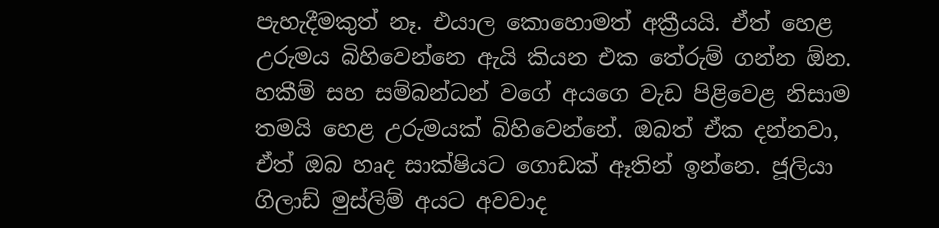පැහැදීමකුත් නෑ. එයාල කොහොමත් අක්‍රීයයි. ඒත් හෙළ උරුමය බිහිවෙන්නෙ ඇයි කියන එක තේරුම් ගන්න ඕන. හකීම් සහ සම්බන්ධන් වගේ අයගෙ වැඩ පිළිවෙළ නිසාම තමයි හෙළ උරුමයක් බිහිවෙන්නේ. ඔබත් ඒක දන්නවා, ඒත් ඔබ හෘද සාක්ෂියට ගොඩක් ඈතින් ඉන්නෙ. ජූලියා ගිලාඩ් මුස්ලිම් අයට අවවාද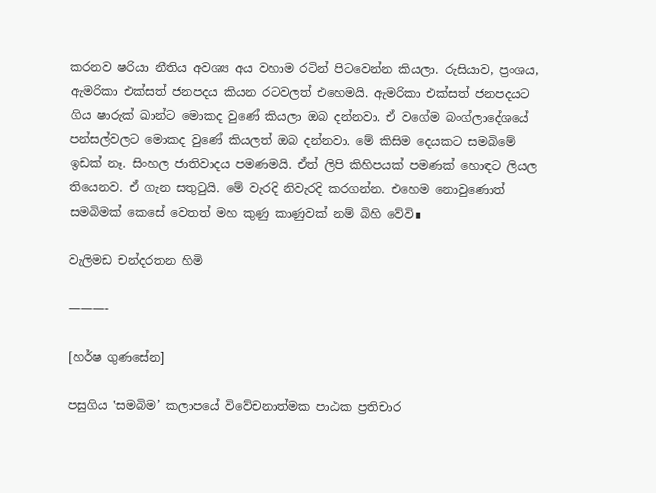කරනව ෂරියා නීතිය අවශ්‍ය අය වහාම රටින් පිටවෙන්න කියලා. රුසියාව, ප්‍රංශය, ඇමරිකා එක්සත් ජනපදය කියන රටවලත් එහෙමයි. ඇමරිකා එක්සත් ජනපදයට ගිය ෂාරුක් ඛාන්ට මොකද වුණේ කියලා ඔබ දන්නවා. ඒ වගේම බංග්ලාදේශයේ පන්සල්වලට මොකද වුණේ කියලත් ඔබ දන්නවා. මේ කිසිම දෙයකට සමබිමේ ඉඩක් නෑ. සිංහල ජාතිවාදය පමණමයි. ඒත් ලිපි කිහිපයක් පමණක් හොඳට ලියල තියෙනව. ඒ ගැන සතුටුයි. මේ වැරදි නිවැරදි කරගන්න. එහෙම නොවුණොත් සමබිමක් කෙසේ වෙතත් මහ කුණු කාණුවක් නම් බිහි වේවි∎

වැලිමඩ චන්දරතන හිමි

———-

[හර්ෂ ගුණසේන]

පසුගිය ‛සමබිම’ කලාපයේ විවේචනාත්මක පාඨක ප්‍රතිචාර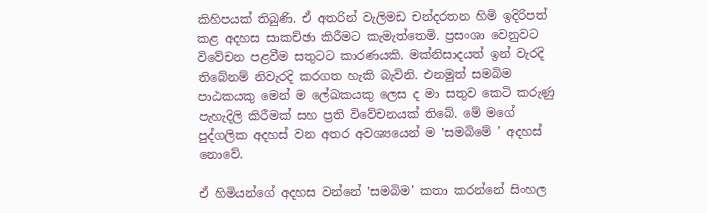කිහිපයක් තිබුණි. ඒ අතරින් වැලිමඩ චන්දරතන හිමි ඉදිරිපත් කළ අදහස සාකච්ඡා කිරීමට කැමැත්තෙමි. ප්‍රසංශා වෙනුවට විවේචන පළවීම සතුටට කාරණයකි. මක්නිසාදයත් ඉන් වැරදි තිබේනම් නිවැරදි කරගත හැකි බැවිනි. එනමුත් සමබිම පාඨකයකු මෙන් ම ලේඛකයකු ලෙස ද මා සතුව කෙටි කරුණු පැහැදිලි කිරීමක් සහ ප්‍රති විවේචනයක් තිබේ. මේ මගේ පුද්ගලික අදහස් වන අතර අවශ්‍යයෙන් ම ‛සමබිමේ ’ අදහස් නොවේ.

ඒ හිමියන්ගේ අදහස වන්නේ ‛සමබිම’ කතා කරන්නේ සිංහල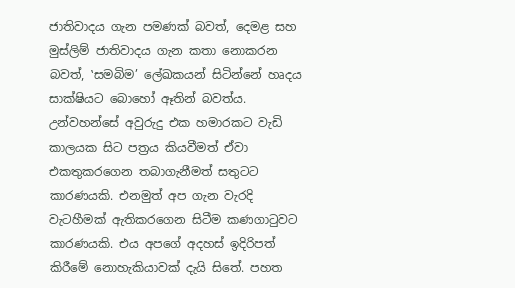ජාතිවාදය ගැන පමණක් බවත්, දෙමළ සහ මුස්ලිම් ජාතිවාදය ගැන කතා නොකරන බවත්, ‛සමබිම’ ලේඛකයන් සිටින්නේ හෘදය සාක්ෂියට බොහෝ ඈතින් බවත්ය. උන්වහන්සේ අවුරුදු එක හමාරකට වැඩි කාලයක සිට පත්‍රය කියවීමත් ඒවා එකතුකරගෙන තබාගැනීමත් සතුටට කාරණයකි. එනමුත් අප ගැන වැරදි වැටහීමක් ඇතිකරගෙන සිටීම කණගාටුවට කාරණයකි. එය අපගේ අදහස් ඉදිරිපත් කිරීමේ නොහැකියාවක් දැයි සිතේ. පහත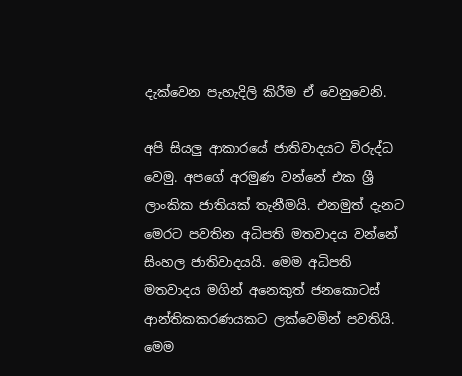දැක්වෙන පැහැදිලි කිරීම ඒ වෙනුවෙනි.

අපි සියලු ආකාරයේ ජාතිවාදයට විරුද්ධ වෙමු. අපගේ අරමුණ වන්නේ එක ශ්‍රී ලාංකික ජාතියක් තැනීමයි. එනමුත් දැනට මෙරට පවතින අධිපති මතවාදය වන්නේ සිංහල ජාතිවාදයයි. මෙම අධිපති මතවාදය මගින් අනෙකුත් ජනකොටස් ආන්තිකකරණයකට ලක්වෙමින් පවතියි. මෙම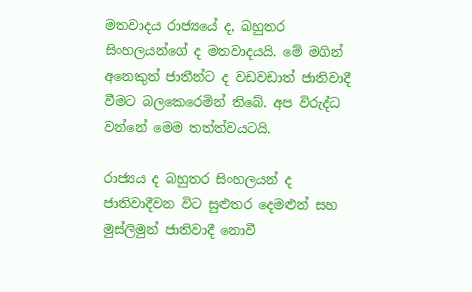මතවාදය රාජ්‍යයේ ද, බහුතර සිංහලයන්ගේ ද මතවාදයයි. මේ මගින් අනෙකුත් ජාතීන්ට ද වඩවඩාත් ජාතිවාදී වීමට බලකෙරෙමින් තිබේ. අප විරුද්ධ වන්නේ මෙම තත්ත්වයටයි.

රාජ්‍යය ද බහුතර සිංහලයන් ද ජාතිවාදීවන විට සුළුතර දෙමළුන් සහ මුස්ලිමුන් ජාතිවාදී නොවී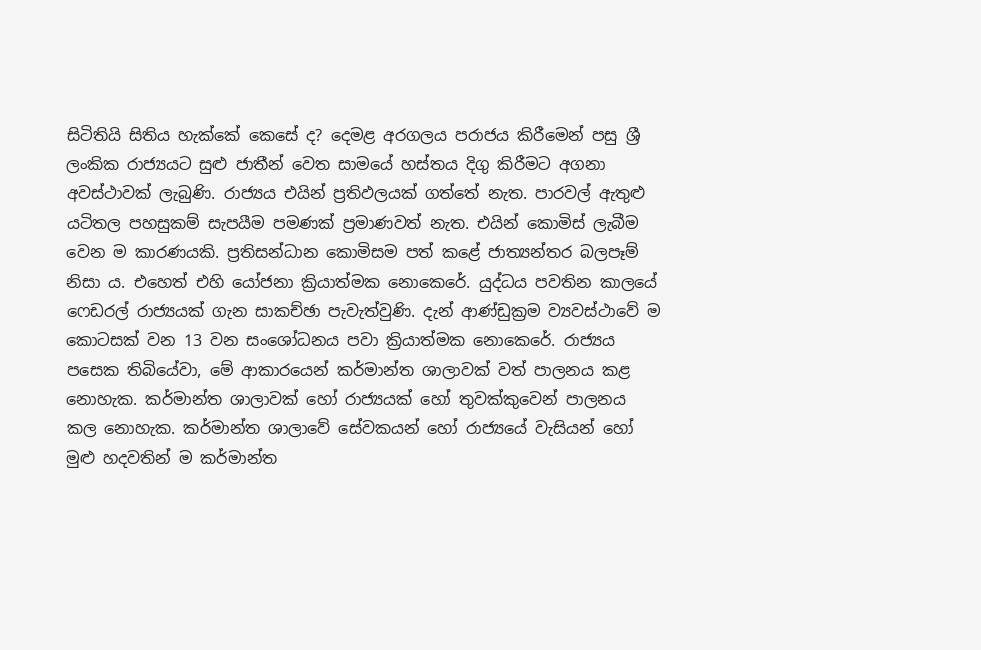සිටිතියි සිතිය හැක්කේ කෙසේ ද? දෙමළ අරගලය පරාජය කිරීමෙන් පසු ශ්‍රී ලංකික රාජ්‍යයට සුළු ජාතීන් වෙත සාමයේ හස්තය දිගු කිරීමට අගනා අවස්ථාවක් ලැබුණි. රාජ්‍යය එයින් ප්‍රතිඵලයක් ගත්තේ නැත. පාරවල් ඇතුළු යටිතල පහසුකම් සැපයීම පමණක් ප්‍රමාණවත් නැත. එයින් කොමිස් ලැබීම වෙන ම කාරණයකි. ප්‍රතිසන්ධාන කොමිසම පත් කළේ ජාත්‍යන්තර බලපෑම් නිසා ය. එහෙත් එහි යෝජනා ක්‍රියාත්මක නොකෙරේ. යුද්ධය පවතින කාලයේ ෆෙඩරල් රාජ්‍යයක් ගැන සාකච්ඡා පැවැත්වුණි. දැන් ආණ්ඩුක්‍රම ව්‍යවස්ථාවේ ම කොටසක් වන 13 වන සංශෝධනය පවා ක්‍රියාත්මක නොකෙරේ. රාජ්‍යය පසෙක තිබියේවා, මේ ආකාරයෙන් කර්මාන්ත ශාලාවක් වත් පාලනය කළ නොහැක. කර්මාන්ත ශාලාවක් හෝ රාජ්‍යයක් හෝ තුවක්කුවෙන් පාලනය කල නොහැක. කර්මාන්ත ශාලාවේ සේවකයන් හෝ රාජ්‍යයේ වැසියන් හෝ මුළු හදවතින් ම කර්මාන්ත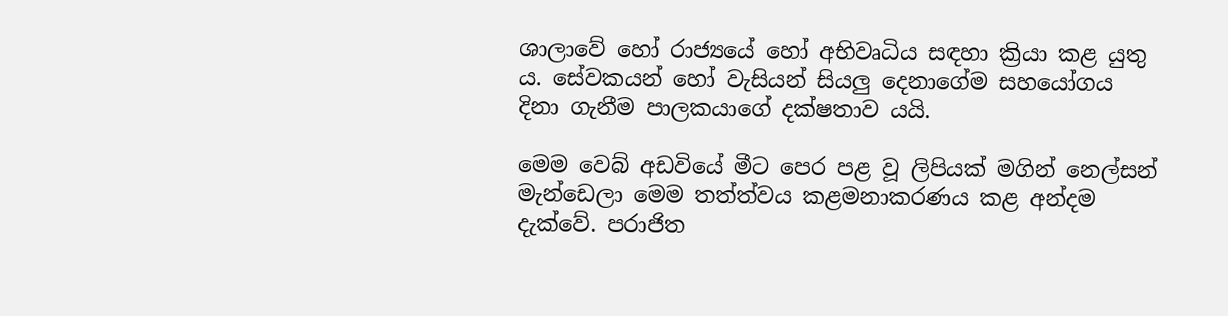ශාලාවේ හෝ රාජ්‍යයේ හෝ අභිවෘධිය සඳහා ක්‍රියා කළ යුතු ය. සේවකයන් හෝ වැසියන් සියලු දෙනාගේම සහයෝගය දිනා ගැනීම පාලකයාගේ දක්ෂතාව යයි.

මෙම වෙබ් අඩවියේ මීට පෙර පළ වූ ලිපියක් මගින් නෙල්සන් මැන්ඩෙලා මෙම තත්ත්වය කළමනාකරණය කළ අන්දම දැක්වේ. පරාජිත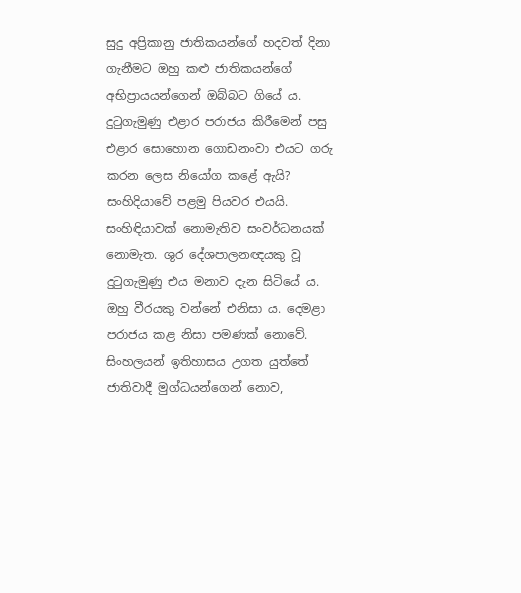සුදු අප්‍රිකානු ජාතිකයන්ගේ හදවත් දිනා ගැනීමට ඔහු කළු ජාතිකයන්ගේ අභිප්‍රායයන්ගෙන් ඔබ්බට ගියේ ය. දුටුගැමුණු එළාර පරාජය කිරීමෙන් පසු එළාර සොහොන ගොඩනංවා එයට ගරු කරන ලෙස නියෝග කළේ ඇයි? සංහිදියාවේ පළමු පියවර එයයි. සංහිඳියාවක් නොමැතිව සංවර්ධනයක් නොමැත. ශුර දේශපාලනඥයකු වූ දුටුගැමුණු එය මනාව දැන සිටියේ ය. ඔහු වීරයකු වන්නේ එනිසා ය. දෙමළා පරාජය කළ නිසා පමණක් නොවේ. සිංහලයන් ඉතිහාසය උගත යුත්තේ ජාතිවාදී මුග්ධයන්ගෙන් නොව,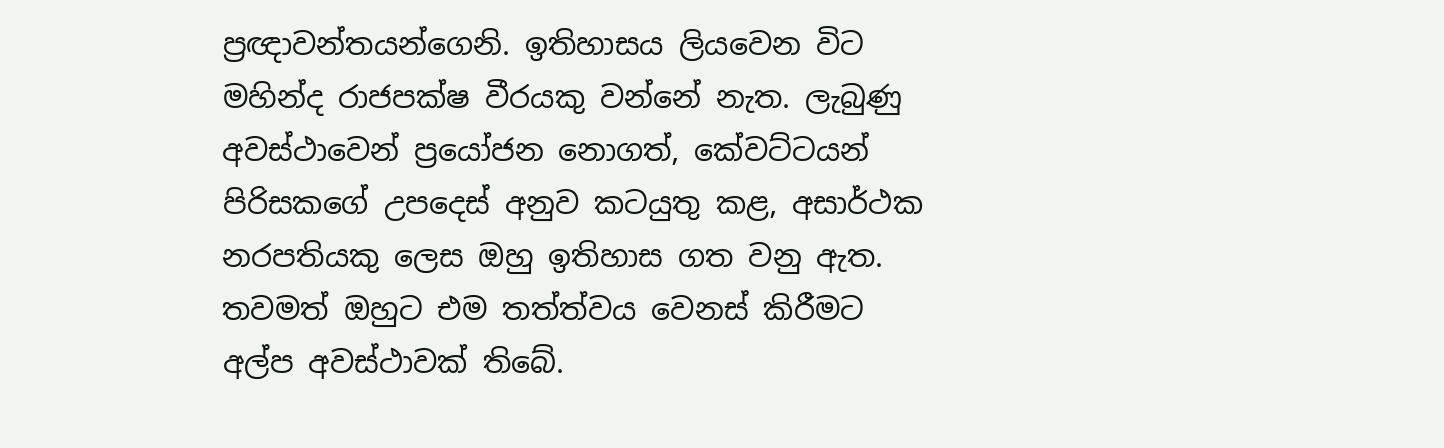ප්‍රඥාවන්තයන්ගෙනි. ඉතිහාසය ලියවෙන විට මහින්ද රාජපක්ෂ වීරයකු වන්නේ නැත. ලැබුණු අවස්ථාවෙන් ප්‍රයෝජන නොගත්, කේවට්ටයන් පිරිසකගේ උපදෙස් අනුව කටයුතු කළ, අසාර්ථක නරපතියකු ලෙස ඔහු ඉතිහාස ගත වනු ඇත. තවමත් ඔහුට එම තත්ත්වය වෙනස් කිරීමට අල්ප අවස්ථාවක් තිබේ.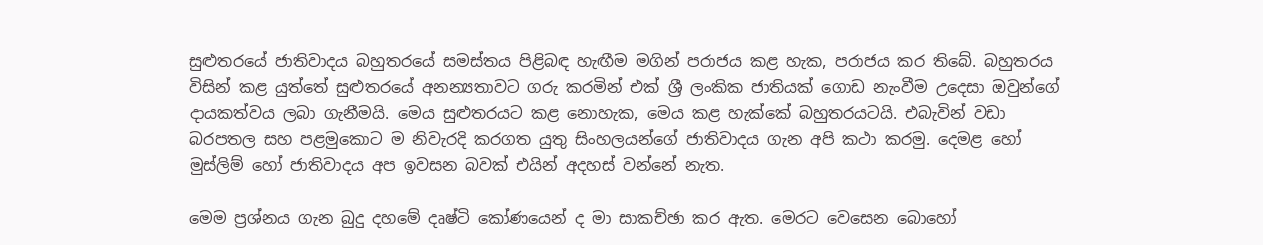සුළුතරයේ ජාතිවාදය බහුතරයේ සමස්තය පිළිබඳ හැඟීම මගින් පරාජය කළ හැක, පරාජය කර තිබේ. බහුතරය විසින් කළ යුත්තේ සුළුතරයේ අනන්‍යතාවට ගරු කරමින් එක් ශ්‍රී ලංකික ජාතියක් ගොඩ නැංවීම උදෙසා ඔවුන්ගේ දායකත්වය ලබා ගැනීමයි. මෙය සුළුතරයට කළ නොහැක, මෙය කළ හැක්කේ බහුතරයටයි. එබැවින් වඩා බරපතල සහ පළමුකොට ම නිවැරදි කරගත යුතු සිංහලයන්ගේ ජාතිවාදය ගැන අපි කථා කරමු. දෙමළ හෝ මුස්ලිම් හෝ ජාතිවාදය අප ඉවසන බවක් එයින් අදහස් වන්නේ නැත.

මෙම ප්‍රශ්නය ගැන බුදු දහමේ දෘෂ්ටි කෝණයෙන් ද මා සාකච්ඡා කර ඇත. මෙරට වෙසෙන බොහෝ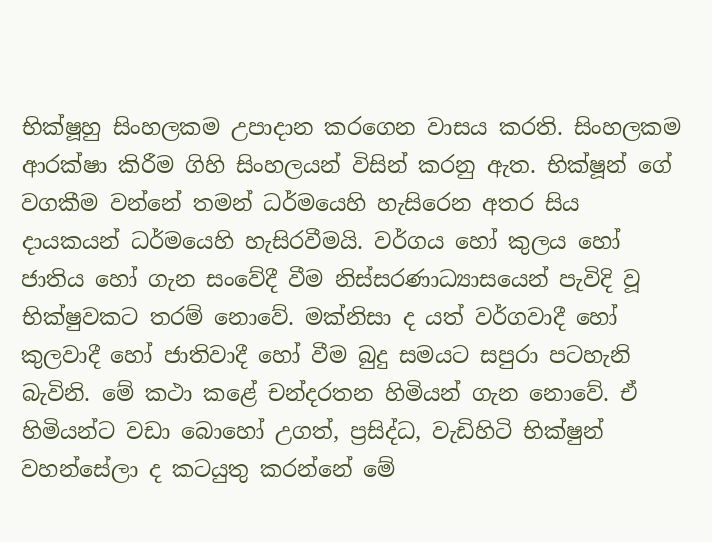භික්ෂූහු සිංහලකම උපාදාන කරගෙන වාසය කරති. සිංහලකම ආරක්ෂා කිරීම ගිහි සිංහලයන් විසින් කරනු ඇත. භික්ෂූන් ගේ වගකීම වන්නේ තමන් ධර්මයෙහි හැසිරෙන අතර සිය දායකයන් ධර්මයෙහි හැසිරවීමයි. වර්ගය හෝ කුලය හෝ ජාතිය හෝ ගැන සංවේදී වීම නිස්සරණාධ්‍යාසයෙන් පැවිදි වූ භික්ෂුවකට තරම් නොවේ. මක්නිසා ද යත් වර්ගවාදී හෝ කුලවාදී හෝ ජාතිවාදී හෝ වීම බුදු සමයට සපුරා පටහැනි බැවිනි. මේ කථා කළේ චන්දරතන හිමියන් ගැන නොවේ. ඒ හිමියන්ට වඩා බොහෝ උගත්, ප්‍රසිද්ධ, වැඩිහිටි භික්ෂුන් වහන්සේලා ද කටයුතු කරන්නේ මේ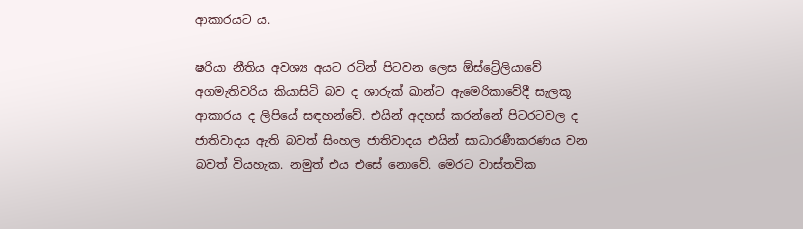ආකාරයට ය.

ෂරියා නීතිය අවශ්‍ය අයට රටින් පිටවන ලෙස ඕස්ට්‍රේලියාවේ අගමැතිවරිය කියාසිටි බව ද ශාරුක් ඛාන්ට ඇමෙරිකාවේදී සැලකූ ආකාරය ද ලිපියේ සඳහන්වේ. එයින් අදහස් කරන්නේ පිටරටවල ද ජාතිවාදය ඇති බවත් සිංහල ජාතිවාදය එයින් සාධාරණීකරණය වන බවත් වියහැක. නමුත් එය එසේ නොවේ. මෙරට වාස්තවික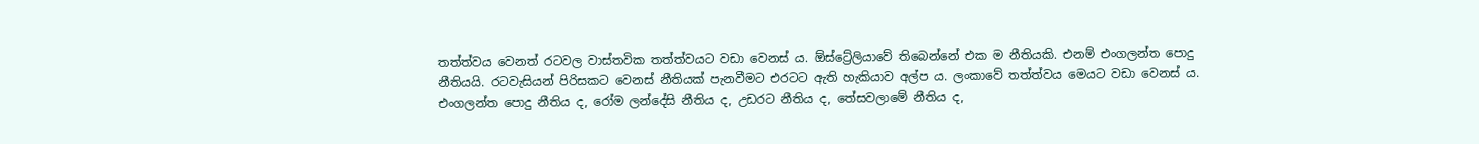තත්ත්වය වෙනත් රටවල වාස්තවික තත්ත්වයට වඩා වෙනස් ය. ඕස්ට්‍රේලියාවේ තිබෙන්නේ එක ම නීතියකි. එනම් එංගලන්ත පොදු නීතියයි. රටවැසියන් පිරිසකට වෙනස් නීතියක් පැනවීමට එරටට ඇති හැකියාව අල්ප ය. ලංකාවේ තත්ත්වය මෙයට වඩා වෙනස් ය. එංගලන්ත පොදු නීතිය ද, රෝම ලන්දේසි නීතිය ද, උඩරට නීතිය ද, තේසවලාමේ නීතිය ද,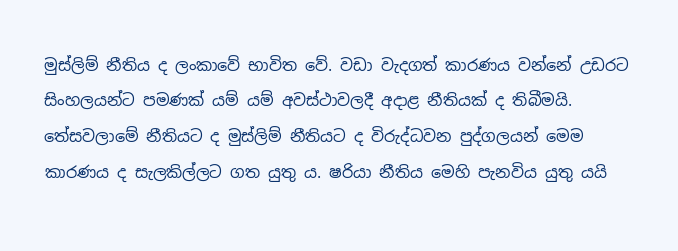මුස්ලිම් නීතිය ද ලංකාවේ භාවිත වේ. වඩා වැදගත් කාරණය වන්නේ උඩරට සිංහලයන්ට පමණක් යම් යම් අවස්ථාවලදී අදාළ නීතියක් ද තිබීමයි. තේසවලාමේ නීතියට ද මුස්ලිම් නීතියට ද විරුද්ධවන පුද්ගලයන් මෙම කාරණය ද සැලකිල්ලට ගත යුතු ය. ෂරියා නීතිය මෙහි පැනවිය යුතු යයි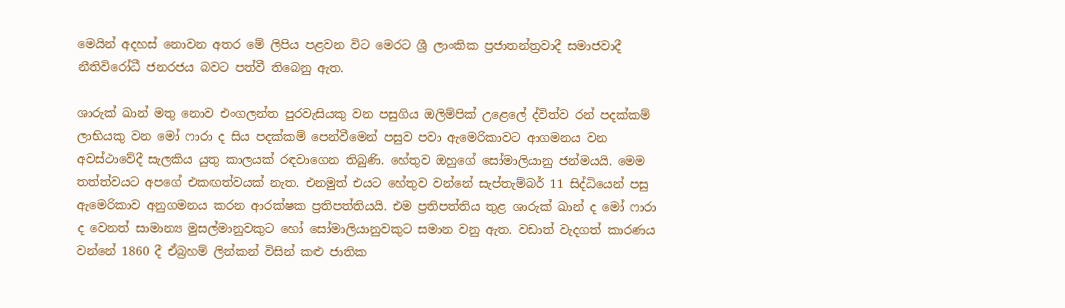මෙයින් අදහස් නොවන අතර මේ ලිපිය පළවන විට මෙරට ශ්‍රී ලාංකික ප්‍රජාතන්ත්‍රවාදී සමාජවාදී නීතිවිරෝධී ජනරජය බවට පත්වී තිබෙනු ඇත.

ශාරුක් ඛාන් මතු නොව එංගලන්ත පුරවැසියකු වන පසුගිය ඔලිම්පික් උළෙලේ ද්විත්ව රන් පදක්කම් ලාභියකු වන මෝ ෆාරා ද සිය පදක්කම් පෙන්වීමෙන් පසුව පවා ඇමෙරිකාවට ආගමනය වන අවස්ථාවේදී සැලකිය යුතු කාලයක් රඳවාගෙන තිබුණි. හේතුව ඔහුගේ සෝමාලියානු ජන්මයයි. මෙම තත්ත්වයට අපගේ එකඟත්වයක් නැත. එනමුත් එයට හේතුව වන්නේ සැප්තැම්බර් 11 සිද්ධියෙන් පසු ඇමෙරිකාව අනුගමනය කරන ආරක්ෂක ප්‍රතිපත්තියයි. එම ප්‍රතිපත්තිය තුළ ශාරුක් ඛාන් ද මෝ ෆාරා ද වෙනත් සාමාන්‍ය මුසල්මානුවකුට හෝ සෝමාලියානුවකුට සමාන වනු ඇත. වඩාත් වැදගත් කාරණය වන්නේ 1860 දී ඒබ්‍රහම් ලින්කන් විසින් කළු ජාතික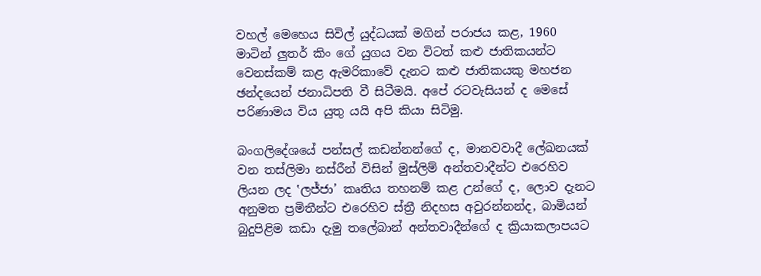වහල් මෙහෙය සිවිල් යුද්ධයක් මගින් පරාජය කළ, 1960 මාටින් ලුතර් කිං ගේ යුගය වන විටත් කළු ජාතිකයන්ට වෙනස්කම් කළ ඇමරිකාවේ දැනට කළු ජාතිකයකු මහජන ඡන්දයෙන් ජනාධිපති වී සිටීමයි. අපේ රටවැසියන් ද මෙසේ පරිණාමය විය යුතු යයි අපි කියා සිටිමු.

බංගලිදේශයේ පන්සල් කඩන්නන්ගේ ද, මානවවාදී ලේඛනයක් වන තස්ලිමා නස්රීන් විසින් මුස්ලිම් අන්තවාදීන්ට එරෙහිව ලියන ලද ‛ලජ්ජා’ කෘතිය තහනම් කළ උන්ගේ ද, ලොව දැනට අනුමත ප්‍රමිතීන්ට එරෙහිව ස්ත්‍රී නිදහස අවුරන්නන්ද, බාමියන් බුදුපිළිම කඩා දැමු තලේබාන් අන්තවාදීන්ගේ ද ක්‍රියාකලාපයට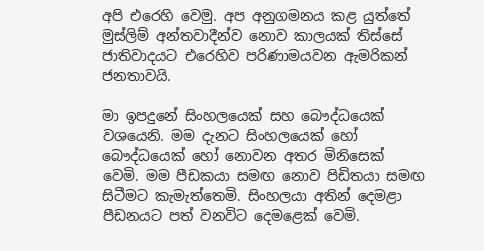අපි එරෙහි වෙමු. අප අනුගමනය කළ යුත්තේ මුස්ලිම් අන්තවාදීන්ව නොව කාලයක් තිස්සේ ජාතිවාදයට එරෙහිව පරිණාමයවන ඇමරිකන් ජනතාවයි.

මා ඉපදුනේ සිංහලයෙක් සහ බෞද්ධයෙක් වශයෙනි. මම දැනට සිංහලයෙක් හෝ බෞද්ධයෙක් හෝ නොවන අතර මිනිසෙක් වෙමි. මම පීඩකයා සමඟ නොව පිඩිතයා සමඟ සිටීමට කැමැත්තෙමි. සිංහලයා අතින් දෙමළා පීඩනයට පත් වනවිට දෙමළෙක් වෙමි.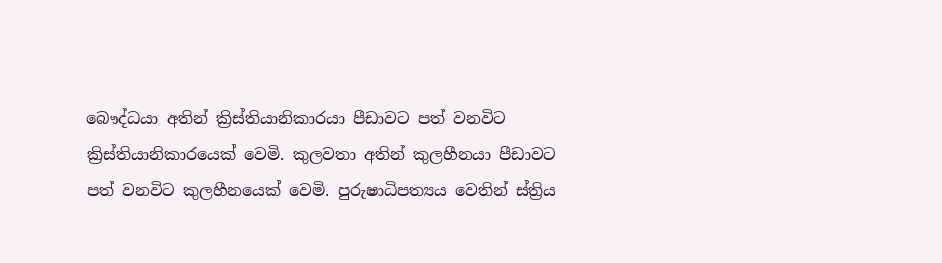බෞද්ධයා අතින් ක්‍රිස්තියානිකාරයා පීඩාවට පත් වනවිට ක්‍රිස්තියානිකාරයෙක් වෙමි. කුලවතා අතින් කුලහීනයා පීඩාවට පත් වනවිට කුලහීනයෙක් වෙමි. පුරුෂාධිපත්‍යය වෙතින් ස්ත්‍රිය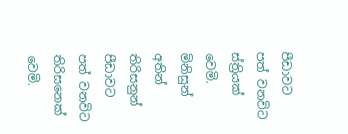පීඩාවට පත් වනවිට ස්ත්‍රියක් වෙමි. මිනිසුන් අතින් තිරිසනුන් පීඩාවට පත් වනවිට තිරිසනෙක් වෙමි.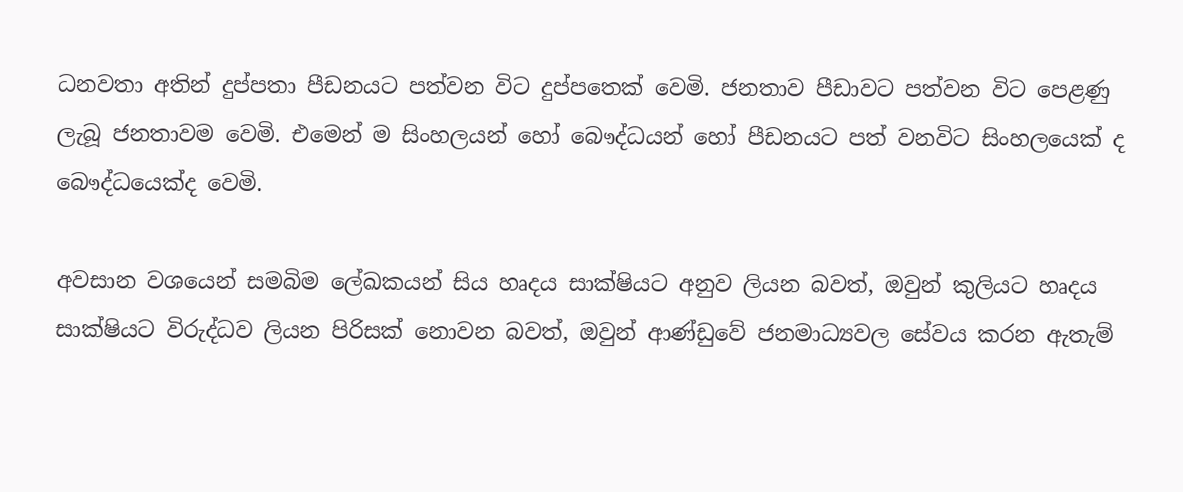ධනවතා අතින් දුප්පතා පීඩනයට පත්වන විට දුප්පතෙක් වෙමි. ජනතාව පීඩාවට පත්වන විට පෙළණු ලැබූ ජනතාවම වෙමි. එමෙන් ම සිංහලයන් හෝ බෞද්ධයන් හෝ පීඩනයට පත් වනවිට සිංහලයෙක් ද බෞද්ධයෙක්ද වෙමි.

අවසාන වශයෙන් සමබිම ලේඛකයන් සිය හෘදය සාක්ෂියට අනුව ලියන බවත්, ඔවුන් කුලියට හෘදය සාක්ෂියට විරුද්ධව ලියන පිරිසක් නොවන බවත්, ඔවුන් ආණ්ඩුවේ ජනමාධ්‍යවල සේවය කරන ඇතැම්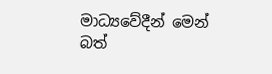මාධ්‍යවේදීන් මෙන් බත්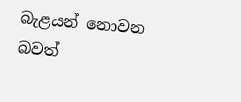බැළයන් නොවන බවත්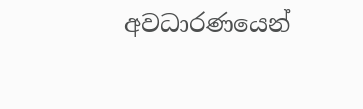අවධාරණයෙන්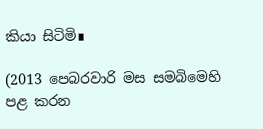කියා සිටිමි∎

(2013 පෙබරවාරි මස සමබිමෙහි පළ කරන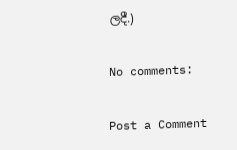ලදී.)

No comments:

Post a Comment